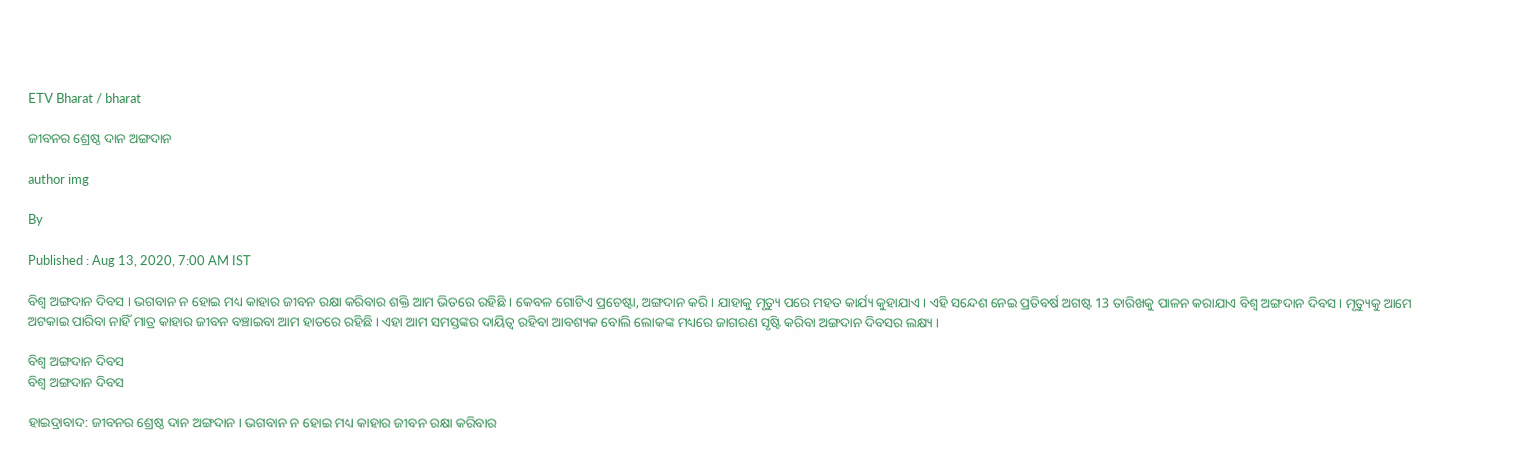ETV Bharat / bharat

ଜୀବନର ଶ୍ରେଷ୍ଠ ଦାନ ଅଙ୍ଗଦାନ

author img

By

Published : Aug 13, 2020, 7:00 AM IST

ବିଶ୍ୱ ଅଙ୍ଗଦାନ ଦିବସ । ଭଗବାନ ନ ହୋଇ ମଧ୍ୟ କାହାର ଜୀବନ ରକ୍ଷା କରିବାର ଶକ୍ତି ଆମ ଭିତରେ ରହିଛି । କେବଳ ଗୋଟିଏ ପ୍ରଚେଷ୍ଟା, ଅଙ୍ଗଦାନ କରି । ଯାହାକୁ ମୃତ୍ୟୁ ପରେ ମହତ କାର୍ଯ୍ୟ କୁହାଯାଏ । ଏହି ସନ୍ଦେଶ ନେଇ ପ୍ରତିବର୍ଷ ଅଗଷ୍ଟ 13 ତାରିଖକୁ ପାଳନ କରାଯାଏ ବିଶ୍ବ ଅଙ୍ଗଦାନ ଦିବସ । ମୃତ୍ୟୁକୁ ଆମେ ଅଟକାଇ ପାରିବା ନାହିଁ ମାତ୍ର କାହାର ଜୀବନ ବଞ୍ଚାଇବା ଆମ ହାତରେ ରହିଛି । ଏହା ଆମ ସମସ୍ତଙ୍କର ଦାୟିତ୍ବ ରହିବା ଆବଶ୍ୟକ ବୋଲି ଲୋକଙ୍କ ମଧ୍ୟରେ ଜାଗରଣ ସୃଷ୍ଟି କରିବା ଅଙ୍ଗଦାନ ଦିବସର ଲକ୍ଷ୍ୟ ।

ବିଶ୍ୱ ଅଙ୍ଗଦାନ ଦିବସ
ବିଶ୍ୱ ଅଙ୍ଗଦାନ ଦିବସ

ହାଇଦ୍ରାବାଦ: ଜୀବନର ଶ୍ରେଷ୍ଠ ଦାନ ଅଙ୍ଗଦାନ । ଭଗବାନ ନ ହୋଇ ମଧ୍ୟ କାହାର ଜୀବନ ରକ୍ଷା କରିବାର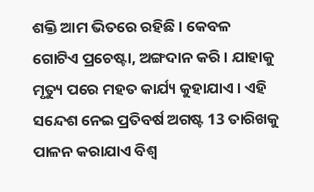ଶକ୍ତି ଆମ ଭିତରେ ରହିଛି । କେବଳ ଗୋଟିଏ ପ୍ରଚେଷ୍ଟା, ଅଙ୍ଗଦାନ କରି । ଯାହାକୁ ମୃତ୍ୟୁ ପରେ ମହତ କାର୍ଯ୍ୟ କୁହାଯାଏ । ଏହି ସନ୍ଦେଶ ନେଇ ପ୍ରତିବର୍ଷ ଅଗଷ୍ଟ 13 ତାରିଖକୁ ପାଳନ କରାଯାଏ ବିଶ୍ବ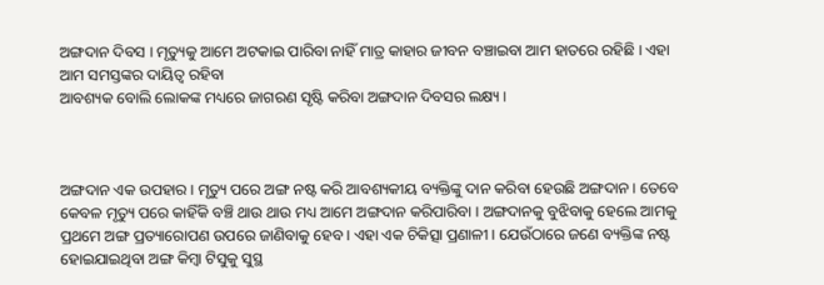ଅଙ୍ଗଦାନ ଦିବସ । ମୃତ୍ୟୁକୁ ଆମେ ଅଟକାଇ ପାରିବା ନାହିଁ ମାତ୍ର କାହାର ଜୀବନ ବଞ୍ଚାଇବା ଆମ ହାତରେ ରହିଛି । ଏହା ଆମ ସମସ୍ତଙ୍କର ଦାୟିତ୍ବ ରହିବା
ଆବଶ୍ୟକ ବୋଲି ଲୋକଙ୍କ ମଧ୍ୟରେ ଜାଗରଣ ସୃଷ୍ଟି କରିବା ଅଙ୍ଗଦାନ ଦିବସର ଲକ୍ଷ୍ୟ ।



ଅଙ୍ଗଦାନ ଏକ ଉପହାର । ମୃତ୍ୟୁ ପରେ ଅଙ୍ଗ ନଷ୍ଟ କରି ଆବଶ୍ୟକୀୟ ବ୍ୟକ୍ତିଙ୍କୁ ଦାନ କରିବା ହେଉଛି ଅଙ୍ଗଦାନ । ତେବେ କେବଳ ମୃତ୍ୟୁ ପରେ କାହିଁକି ବଞ୍ଚି ଥାଉ ଥାଉ ମଧ୍ୟ ଆମେ ଅଙ୍ଗଦାନ କରିପାରିବା । ଅଙ୍ଗଦାନକୁ ବୁଝିବାକୁ ହେଲେ ଆମକୁ ପ୍ରଥମେ ଅଙ୍ଗ ପ୍ରତ୍ୟାରୋପଣ ଉପରେ ଜାଣିବାକୁ ହେବ । ଏହା ଏକ ଚିକିତ୍ସା ପ୍ରଣାଳୀ । ଯେଉଁଠାରେ ଜଣେ ବ୍ୟକ୍ତିଙ୍କ ନଷ୍ଟ ହୋଇଯାଇଥିବା ଅଙ୍ଗ କିମ୍ବା ଟିସୁକୁ ସୁସ୍ଥ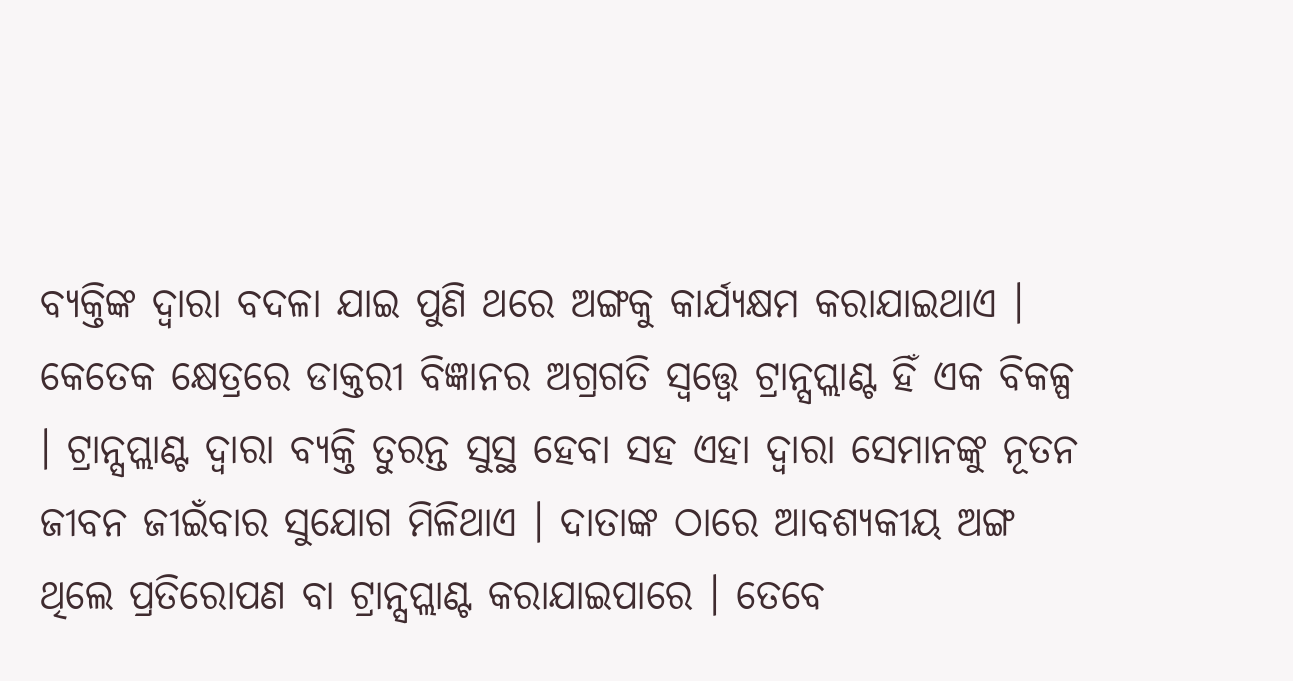ବ୍ୟକ୍ତିଙ୍କ ଦ୍ବାରା ବଦଳା ଯାଇ ପୁଣି ଥରେ ଅଙ୍ଗକୁ କାର୍ଯ୍ୟକ୍ଷମ କରାଯାଇଥାଏ । କେତେକ କ୍ଷେତ୍ରରେ ଡାକ୍ତରୀ ବିଜ୍ଞାନର ଅଗ୍ରଗତି ସ୍ବତ୍ତ୍ବେ ଟ୍ରାନ୍ସପ୍ଲାଣ୍ଟ ହିଁ ଏକ ବିକଳ୍ପ । ଟ୍ରାନ୍ସପ୍ଲାଣ୍ଟ ଦ୍ବାରା ବ୍ୟକ୍ତି ତୁରନ୍ତ ସୁସ୍ଥ ହେବା ସହ ଏହା ଦ୍ବାରା ସେମାନଙ୍କୁ ନୂତନ ଜୀବନ ଜୀଇଁବାର ସୁଯୋଗ ମିଳିଥାଏ । ଦାତାଙ୍କ ଠାରେ ଆବଶ୍ୟକୀୟ ଅଙ୍ଗ ଥିଲେ ପ୍ରତିରୋପଣ ବା ଟ୍ରାନ୍ସପ୍ଲାଣ୍ଟ କରାଯାଇପାରେ । ତେବେ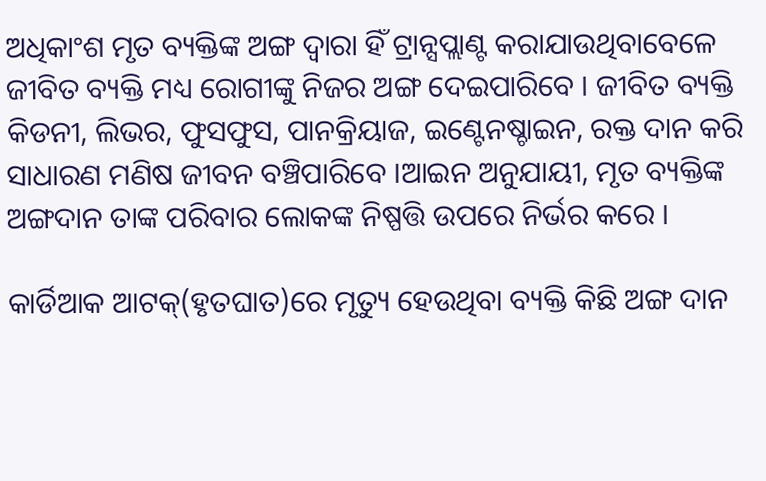ଅଧିକାଂଶ ମୃତ ବ୍ୟକ୍ତିଙ୍କ ଅଙ୍ଗ ଦ୍ବାରା ହିଁ ଟ୍ରାନ୍ସପ୍ଲାଣ୍ଟ କରାଯାଉଥିବାବେଳେ ଜୀବିତ ବ୍ୟକ୍ତି ମଧ୍ୟ ରୋଗୀଙ୍କୁ ନିଜର ଅଙ୍ଗ ଦେଇପାରିବେ । ଜୀବିତ ବ୍ୟକ୍ତି କିଡନୀ, ଲିଭର, ଫୁସଫୁସ, ପାନକ୍ରିୟାଜ, ଇଣ୍ଟେନଷ୍ଚାଇନ, ରକ୍ତ ଦାନ କରି ସାଧାରଣ ମଣିଷ ଜୀବନ ବଞ୍ଚିପାରିବେ ।ଆଇନ ଅନୁଯାୟୀ, ମୃତ ବ୍ୟକ୍ତିଙ୍କ ଅଙ୍ଗଦାନ ତାଙ୍କ ପରିବାର ଲୋକଙ୍କ ନିଷ୍ପତ୍ତି ଉପରେ ନିର୍ଭର କରେ ।

କାର୍ଡିଆକ ଆଟକ୍‌(ହୃତଘାତ)ରେ ମୃତ୍ୟୁ ହେଉଥିବା ବ୍ୟକ୍ତି କିଛି ଅଙ୍ଗ ଦାନ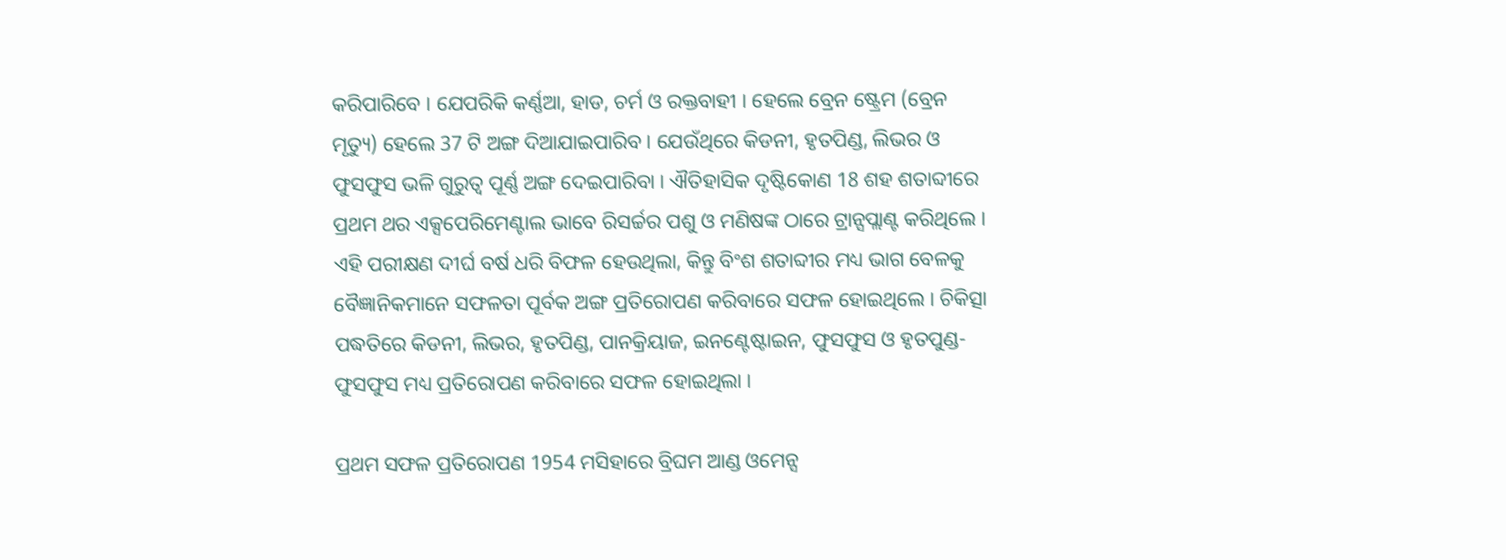କରିପାରିବେ । ଯେପରିକି କର୍ଣ୍ଣଆ, ହାଡ, ଚର୍ମ ଓ ରକ୍ତବାହୀ । ହେଲେ ବ୍ରେନ ଷ୍ଟ୍ରେମ (ବ୍ରେନ ମୃତ୍ୟୁ) ହେଲେ 37 ଟି ଅଙ୍ଗ ଦିଆଯାଇପାରିବ । ଯେଉଁଥିରେ କିଡନୀ, ହୃତପିଣ୍ଡ, ଲିଭର ଓ ଫୁସଫୁସ ଭଳି ଗୁରୁତ୍ବ ପୂର୍ଣ୍ଣ ଅଙ୍ଗ ଦେଇପାରିବା । ଐତିହାସିକ ଦୃଷ୍ଟିକୋଣ 18 ଶହ ଶତାବ୍ଦୀରେ ପ୍ରଥମ ଥର ଏକ୍ସପେରିମେଣ୍ଟାଲ ଭାବେ ରିସର୍ଚ୍ଚର ପଶୁ ଓ ମଣିଷଙ୍କ ଠାରେ ଟ୍ରାନ୍ସପ୍ଲାଣ୍ଟ କରିଥିଲେ । ଏହି ପରୀକ୍ଷଣ ଦୀର୍ଘ ବର୍ଷ ଧରି ବିଫଳ ହେଉଥିଲା, କିନ୍ତୁ ବିଂଶ ଶତାବ୍ଦୀର ମଧ୍ୟ ଭାଗ ବେଳକୁ ବୈଜ୍ଞାନିକମାନେ ସଫଳତା ପୂର୍ବକ ଅଙ୍ଗ ପ୍ରତିରୋପଣ କରିବାରେ ସଫଳ ହୋଇଥିଲେ । ଚିକିତ୍ସା ପଦ୍ଧତିରେ କିଡନୀ, ଲିଭର, ହୃତପିଣ୍ଡ, ପାନକ୍ରିୟାଜ, ଇନଣ୍ଟେଷ୍ଟାଇନ, ଫୁସଫୁସ ଓ ହୃତପୁଣ୍ଡ-ଫୁସଫୁସ ମଧ୍ୟ ପ୍ରତିରୋପଣ କରିବାରେ ସଫଳ ହୋଇଥିଲା ।

ପ୍ରଥମ ସଫଳ ପ୍ରତିରୋପଣ 1954 ମସିହାରେ ବ୍ରିଘମ ଆଣ୍ଡ ଓମେନ୍ସ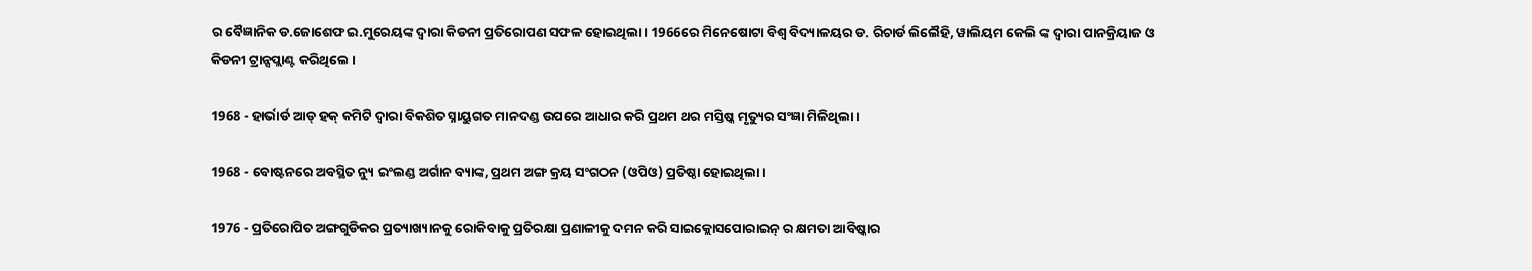ର ବୈଜ୍ଞାନିକ ଡ.ଜୋଶେଫ ଇ.ମୁରେୟଙ୍କ ଦ୍ବାରା କିଡନୀ ପ୍ରତିରୋପଣ ସଫଳ ହୋଇଥିଲା । 1966ରେ ମିନେଷୋଟା ବିଶ୍ବ ବିଦ୍ୟାଳୟର ଡ. ରିଚାର୍ଡ ଲିଲୈହି, ୱାଲିୟମ କେଲି ଙ୍କ ଦ୍ବାରା ପାନକ୍ରିୟାଜ ଓ କିଡନୀ ଟ୍ରାନ୍ସପ୍ଲାଣ୍ଟ କରିଥିଲେ ।

1968 - ହାର୍ଭାର୍ଡ ଆଡ୍ ହକ୍ କମିଟି ଦ୍ୱାରା ବିକଶିତ ସ୍ନାୟୁଗତ ମାନଦଣ୍ଡ ଉପରେ ଆଧାର କରି ପ୍ରଥମ ଥର ମସ୍ତିଷ୍କ ମୃତ୍ୟୁର ସଂଜ୍ଞା ମିଳିଥିଲା ।

1968 - ବୋଷ୍ଟନରେ ଅବସ୍ଥିତ ନ୍ୟୁ ଇଂଲଣ୍ଡ ଅର୍ଗାନ ବ୍ୟାଙ୍କ, ପ୍ରଥମ ଅଙ୍ଗ କ୍ରୟ ସଂଗଠନ (ଓପିଓ) ପ୍ରତିଷ୍ଠା ହୋଇଥିଲା ।

1976 - ପ୍ରତିରୋପିତ ଅଙ୍ଗଗୁଡିକର ପ୍ରତ୍ୟାଖ୍ୟାନକୁ ରୋକିବାକୁ ପ୍ରତିରକ୍ଷା ପ୍ରଣାଳୀକୁ ଦମନ କରି ସାଇକ୍ଲୋସପୋରାଇନ୍ ର କ୍ଷମତା ଆବିଷ୍କାର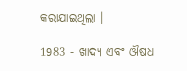କରାଯାଇଥିଲା ।

1983 - ଖାଦ୍ୟ ଏବଂ ଔଷଧ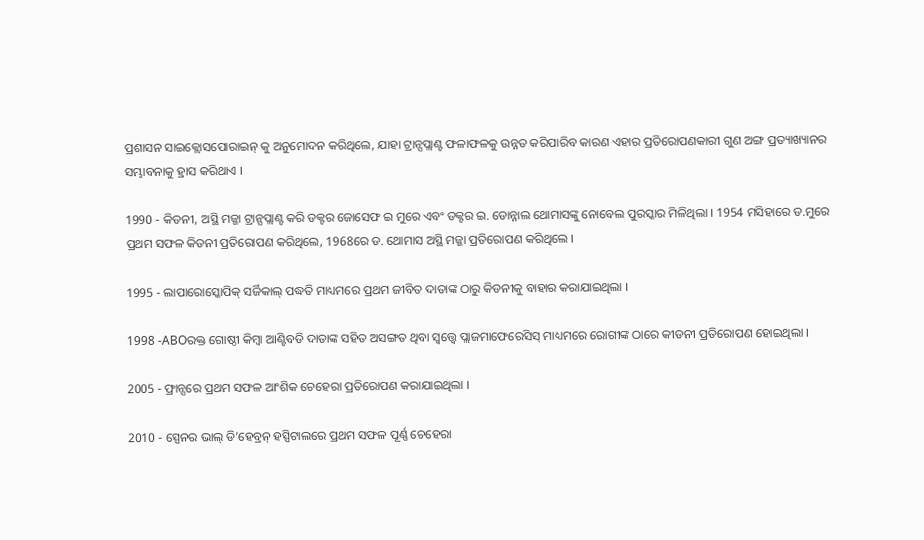ପ୍ରଶାସନ ସାଇକ୍ଲୋସପୋରାଇନ୍ କୁ ଅନୁମୋଦନ କରିଥିଲେ, ଯାହା ଟ୍ରାନ୍ସପ୍ଲାଣ୍ଟ ଫଳାଫଳକୁ ଉନ୍ନତ କରିପାରିବ କାରଣ ଏହାର ପ୍ରତିରୋପଣକାରୀ ଗୁଣ ଅଙ୍ଗ ପ୍ରତ୍ୟାଖ୍ୟାନର ସମ୍ଭାବନାକୁ ହ୍ରାସ କରିଥାଏ ।

1990 - କିଡନୀ, ଅସ୍ଥି ମଜ୍ଜା ଟ୍ରାନ୍ସପ୍ଲାଣ୍ଟ କରି ଡକ୍ଟର ଜୋସେଫ ଇ ମୁରେ ଏବଂ ଡକ୍ଟର ଇ. ଡୋନ୍ନାଲ ଥୋମାସଙ୍କୁ ନୋବେଲ ପୁରସ୍କାର ମିଳିଥିଲା । 1954 ମସିହାରେ ଡ.ମୁରେ ପ୍ରଥମ ସଫଳ କିଡନୀ ପ୍ରତିରୋପଣ କରିଥିଲେ, 1968ରେ ଡ. ଥୋମାସ ଅସ୍ଥି ମଜ୍ଜା ପ୍ରତିରୋପଣ କରିଥିଲେ ।

1995 - ଲାପାରୋସ୍କୋପିକ୍ ସର୍ଜିକାଲ୍ ପଦ୍ଧତି ମାଧ୍ୟମରେ ପ୍ରଥମ ଜୀବିତ ଦାତାଙ୍କ ଠାରୁ କିଡନୀକୁ ବାହାର କରାଯାଇଥିଲା ।

1998 -ABOରକ୍ତ ଗୋଷ୍ଠୀ କିମ୍ବା ଆଣ୍ଟିବଡି ଦାତାଙ୍କ ସହିତ ଅସଙ୍ଗତ ଥିବା ସ୍ବତ୍ତ୍ବେ ପ୍ଲାଜମାଫେରେସିସ୍ ମାଧ୍ୟମରେ ରୋଗୀଙ୍କ ଠାରେ କୀଡନୀ ପ୍ରତିରୋପଣ ହୋଇଥିଲା ।

2005 - ଫ୍ରାନ୍ସରେ ପ୍ରଥମ ସଫଳ ଆଂଶିକ ଚେହେରା ପ୍ରତିରୋପଣ କରାଯାଇଥିଲା ।

2010 - ସ୍ପେନର ଭାଲ୍ ଡି’ହେବ୍ରନ୍ ହସ୍ପିଟାଲରେ ପ୍ରଥମ ସଫଳ ପୂର୍ଣ୍ଣ ଚେହେରା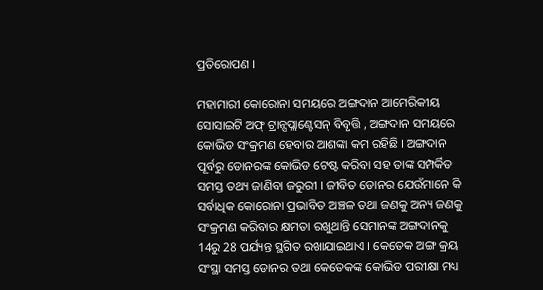ପ୍ରତିରୋପଣ ।

ମହାମାରୀ କୋରୋନା ସମୟରେ ଅଙ୍ଗଦାନ ଆମେରିକୀୟ ସୋସାଇଟି ଅଫ୍ ଟ୍ରାନ୍ସପ୍ଲାଣ୍ଟେସନ୍ ବିବୃତ୍ତି , ଅଙ୍ଗଦାନ ସମୟରେ କୋଭିଡ ସଂକ୍ରମଣ ହେବାର ଆଶଙ୍କା କମ ରହିଛି । ଅଙ୍ଗଦାନ ପୂର୍ବରୁ ଡୋନରଙ୍କ କୋଭିଡ ଟେଷ୍ଟ କରିବା ସହ ତାଙ୍କ ସମ୍ପର୍କିତ ସମସ୍ତ ତଥ୍ୟ ଜାଣିବା ଜରୁରୀ । ଜୀବିତ ଡୋନର ଯେଉଁମାନେ କି ସର୍ବାଧିକ କୋରୋନା ପ୍ରଭାବିତ ଅଞ୍ଚଳ ତଥା ଜଣକୁ ଅନ୍ୟ ଜଣକୁ ସଂକ୍ରମଣ କରିବାର କ୍ଷମତା ରଖୁଥାନ୍ତି ସେମାନଙ୍କ ଅଙ୍ଗଦାନକୁ 14ରୁ 28 ପର୍ଯ୍ୟନ୍ତ ସ୍ଥଗିତ ରଖାଯାଇଥାଏ । କେତେକ ଅଙ୍ଗ କ୍ରୟ ସଂସ୍ଥା ସମସ୍ତ ଡୋନର ତଥା କେତେକଙ୍କ କୋଭିଡ ପରୀକ୍ଷା ମଧ୍ୟ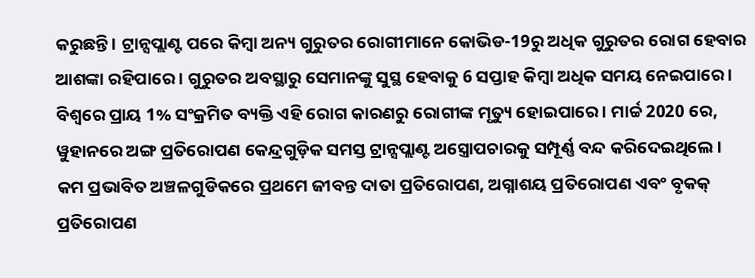କରୁଛନ୍ତି । ଟ୍ରାନ୍ସପ୍ଲାଣ୍ଟ ପରେ କିମ୍ବା ଅନ୍ୟ ଗୁରୁତର ରୋଗୀମାନେ କୋଭିଡ-19ରୁ ଅଧିକ ଗୁରୁତର ରୋଗ ହେବାର ଆଶଙ୍କା ରହିପାରେ । ଗୁରୁତର ଅବସ୍ଥାରୁ ସେମାନଙ୍କୁ ସୁସ୍ଥ ହେବାକୁ 6 ସପ୍ତାହ କିମ୍ବା ଅଧିକ ସମୟ ନେଇପାରେ । ବିଶ୍ୱରେ ପ୍ରାୟ 1% ସଂକ୍ରମିତ ବ୍ୟକ୍ତି ଏହି ରୋଗ କାରଣରୁ ରୋଗୀଙ୍କ ମୃତ୍ୟୁ ହୋଇପାରେ । ମାର୍ଚ୍ଚ 2020 ରେ, ୱୁହାନରେ ଅଙ୍ଗ ପ୍ରତିରୋପଣ କେନ୍ଦ୍ରଗୁଡ଼ିକ ସମସ୍ତ ଟ୍ରାନ୍ସପ୍ଲାଣ୍ଟ ଅସ୍ତ୍ରୋପଚାରକୁ ସମ୍ପୂର୍ଣ୍ଣ ବନ୍ଦ କରିଦେଇଥିଲେ । କମ ପ୍ରଭାବିତ ଅଞ୍ଚଳଗୁଡିକରେ ପ୍ରଥମେ ଜୀବନ୍ତ ଦାତା ପ୍ରତିରୋପଣ, ଅଗ୍ନାଶୟ ପ୍ରତିରୋପଣ ଏବଂ ବୃକକ୍ ପ୍ରତିରୋପଣ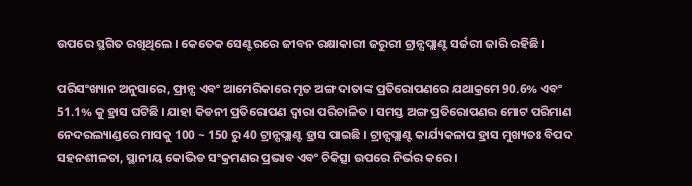ଉପରେ ସ୍ଥଗିତ ରଖିଥିଲେ । କେତେକ ସେଣ୍ଟରରେ ଜୀବନ ରକ୍ଷାକାରୀ ଜରୁରୀ ଟ୍ରାନ୍ସପ୍ଲାଣ୍ଟ ସର୍ଜରୀ ଜାରି ରହିଛି ।

ପରିସଂଖ୍ୟାନ ଅନୁସାରେ, ଫ୍ରାନ୍ସ ଏବଂ ଆମେରିକାରେ ମୃତ ଅଙ୍ଗ ଦାତାଙ୍କ ପ୍ରତିରୋପଣରେ ଯଥାକ୍ରମେ 90.6% ଏବଂ 51.1% କୁ ହ୍ରାସ ଘଟିଛି । ଯାହା କିଡନୀ ପ୍ରତିରୋପଣ ଦ୍ୱାରା ପରିଚାଳିତ । ସମସ୍ତ ଅଙ୍ଗ ପ୍ରତିରୋପଣର ମୋଟ ପରିମାଣ ନେଦରଲ୍ୟାଣ୍ଡରେ ମାସକୁ 100 ~ 150 ରୁ 40 ଟ୍ରାନ୍ସପ୍ଲାଣ୍ଟ ହ୍ରାସ ପାଇଛି । ଟ୍ରାନ୍ସପ୍ଲାଣ୍ଟ କାର୍ଯ୍ୟକଳାପ ହ୍ରାସ ମୁଖ୍ୟତଃ ବିପଦ ସହନଶୀଳତା, ସ୍ଥାନୀୟ କୋଭିଡ ସଂକ୍ରମଣର ପ୍ରଭାବ ଏବଂ ଚିକିତ୍ସା ଉପରେ ନିର୍ଭର କରେ ।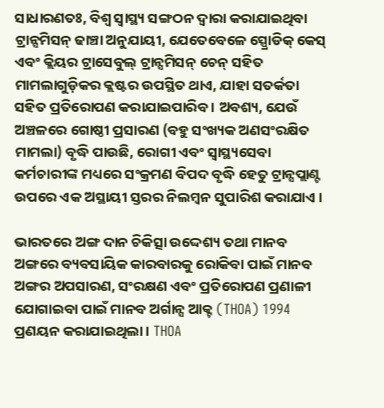ସାଧାରଣତଃ, ବିଶ୍ବ ସ୍ବାସ୍ଥ୍ୟ ସଙ୍ଗଠନ ଦ୍ବାରା କରାଯାଇଥିବା ଟ୍ରାନ୍ସମିସନ୍ ଢାଞ୍ଚା ଅନୁଯାୟୀ, ଯେତେବେଳେ ସ୍ପ୍ରୋଡିକ୍ କେସ୍ ଏବଂ କ୍ଲିୟର ଟ୍ରାସେବୁଲ୍ ଟ୍ରାନ୍ସମିସନ୍ ଚେନ୍ ସହିତ ମାମଲାଗୁଡ଼ିକର କ୍ଲଷ୍ଟର ଉପସ୍ଥିତ ଥାଏ, ଯାହା ସତର୍କତା ସହିତ ପ୍ରତିରୋପଣ କରାଯାଇପାରିବ । ଅବଶ୍ୟ, ଯେଉଁ ଅଞ୍ଚଳରେ ଗୋଷ୍ଠୀ ପ୍ରସାରଣ (ବହୁ ସଂଖ୍ୟକ ଅଣସଂରକ୍ଷିତ ମାମଲା) ବୃଦ୍ଧି ପାଉଛି, ରୋଗୀ ଏବଂ ସ୍ୱାସ୍ଥ୍ୟସେବା କର୍ମଚାରୀଙ୍କ ମଧ୍ୟରେ ସଂକ୍ରମଣ ବିପଦ ବୃଦ୍ଧି ହେତୁ ଟ୍ରାନ୍ସପ୍ଲାଣ୍ଟ ଉପରେ ଏକ ଅସ୍ଥାୟୀ ସ୍ତରର ନିଲମ୍ବନ ସୁପାରିଶ କରାଯାଏ ।

ଭାରତରେ ଅଙ୍ଗ ଦାନ ଚିକିତ୍ସା ଉଦ୍ଦେଶ୍ୟ ତଥା ମାନବ ଅଙ୍ଗରେ ବ୍ୟବସାୟିକ କାରବାରକୁ ରୋକିବା ପାଇଁ ମାନବ ଅଙ୍ଗର ଅପସାରଣ, ସଂରକ୍ଷଣ ଏବଂ ପ୍ରତିରୋପଣ ପ୍ରଣାଳୀ ଯୋଗାଇବା ପାଇଁ ମାନବ ଅର୍ଗାନ୍ସ ଆକ୍ଟ (THOA) 1994 ପ୍ରଣୟନ କରାଯାଇଥିଲା। THOA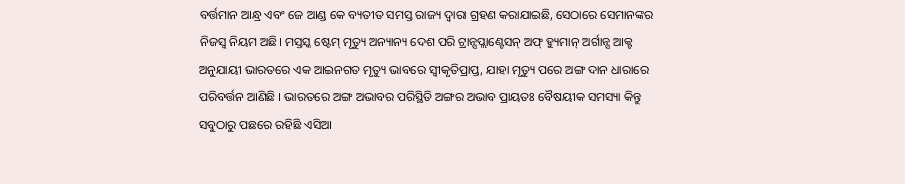ବର୍ତ୍ତମାନ ଆନ୍ଧ୍ର ଏବଂ ଜେ ଆଣ୍ଡ କେ ବ୍ୟତୀତ ସମସ୍ତ ରାଜ୍ୟ ଦ୍ବାରା ଗ୍ରହଣ କରାଯାଇଛି, ସେଠାରେ ସେମାନଙ୍କର ନିଜସ୍ବ ନିୟମ ଅଛି। ମସ୍ତସ୍କ ଷ୍ଟେମ୍ ମୃତ୍ୟୁ ଅନ୍ୟାନ୍ୟ ଦେଶ ପରି ଟ୍ରାନ୍ସପ୍ଲାଣ୍ଟେସନ୍ ଅଫ୍ ହ୍ୟୁମାନ୍ ଅର୍ଗାନ୍ସ ଆକ୍ଟ ଅନୁଯାୟୀ ଭାରତରେ ଏକ ଆଇନଗତ ମୃତ୍ୟୁ ଭାବରେ ସ୍ୱୀକୃତିପ୍ରାପ୍ତ, ଯାହା ମୃତ୍ୟୁ ପରେ ଅଙ୍ଗ ଦାନ ଧାରାରେ ପରିବର୍ତ୍ତନ ଆଣିଛି । ଭାରତରେ ଅଙ୍ଗ ଅଭାବର ପରିସ୍ଥିତି ଅଙ୍ଗର ଅଭାବ ପ୍ରାୟତଃ ବୈଷୟୀକ ସମସ୍ୟା କିନ୍ତୁ ସବୁଠାରୁ ପଛରେ ରହିଛି ଏସିଆ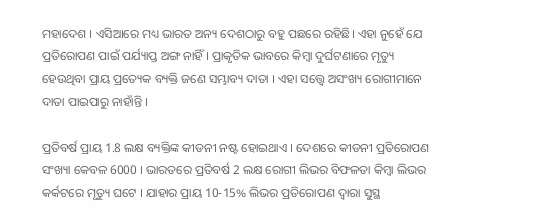ମହାଦେଶ । ଏସିଆରେ ମଧ୍ୟ ଭାରତ ଅନ୍ୟ ଦେଶଠାରୁ ବହୁ ପଛରେ ରହିଛି। ଏହା ନୁହେଁ ଯେ ପ୍ରତିରୋପଣ ପାଇଁ ପର୍ଯ୍ୟାପ୍ତ ଅଙ୍ଗ ନାହିଁ । ପ୍ରାକୃତିକ ଭାବରେ କିମ୍ବା ଦୁର୍ଘଟଣାରେ ମୃତ୍ୟୁ ହେଉଥିବା ପ୍ରାୟ ପ୍ରତ୍ୟେକ ବ୍ୟକ୍ତି ଜଣେ ସମ୍ଭାବ୍ୟ ଦାତା । ଏହା ସତ୍ତ୍ୱେ ଅସଂଖ୍ୟ ରୋଗୀମାନେ ଦାତା ପାଇପାରୁ ନାହାଁନ୍ତି ।

ପ୍ରତିବର୍ଷ ପ୍ରାୟ 1.8 ଲକ୍ଷ ବ୍ୟକ୍ତିଙ୍କ କୀଡନୀ ନଷ୍ଟ ହୋଇଥାଏ । ଦେଶରେ କୀଡନୀ ପ୍ରତିରୋପଣ ସଂଖ୍ୟା କେବଳ 6000 । ଭାରତରେ ପ୍ରତିବର୍ଷ 2 ଲକ୍ଷ ରୋଗୀ ଲିଭର ବିଫଳତା କିମ୍ବା ଲିଭର କର୍କଟରେ ମୃତ୍ୟୁ ଘଟେ । ଯାହାର ପ୍ରାୟ 10-15% ଲିଭର ପ୍ରତିରୋପଣ ଦ୍ୱାରା ସୁସ୍ଥ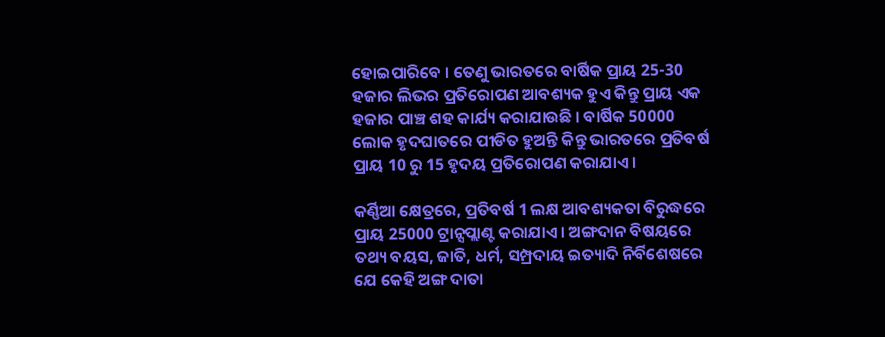ହୋଇପାରିବେ । ତେଣୁ ଭାରତରେ ବାର୍ଷିକ ପ୍ରାୟ 25-30 ହଜାର ଲିଭର ପ୍ରତିରୋପଣ ଆବଶ୍ୟକ ହୁଏ କିନ୍ତୁ ପ୍ରାୟ ଏକ ହଜାର ପାଞ୍ଚ ଶହ କାର୍ଯ୍ୟ କରାଯାଉଛି । ବାର୍ଷିକ 50000 ଲୋକ ହୃଦଘାତରେ ପୀଡିତ ହୁଅନ୍ତି କିନ୍ତୁ ଭାରତରେ ପ୍ରତିବର୍ଷ ପ୍ରାୟ 10 ରୁ 15 ହୃଦୟ ପ୍ରତିରୋପଣ କରାଯାଏ ।

କର୍ଣ୍ଣିଆ କ୍ଷେତ୍ରରେ, ପ୍ରତିବର୍ଷ 1 ଲକ୍ଷ ଆବଶ୍ୟକତା ବିରୁଦ୍ଧରେ ପ୍ରାୟ 25000 ଟ୍ରାନ୍ସପ୍ଲାଣ୍ଟ କରାଯାଏ । ଅଙ୍ଗଦାନ ବିଷୟରେ ତଥ୍ୟ ବୟସ, ଜାତି, ଧର୍ମ, ସମ୍ପ୍ରଦାୟ ଇତ୍ୟାଦି ନିର୍ବିଶେଷରେ ଯେ କେହି ଅଙ୍ଗ ଦାତା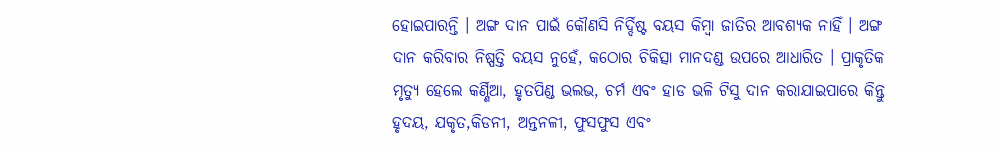ହୋଇପାରନ୍ତି । ଅଙ୍ଗ ଦାନ ପାଇଁ କୌଣସି ନିର୍ଦ୍ଦିଷ୍ଟ ବୟସ କିମ୍ବା ଜାତିର ଆବଶ୍ୟକ ନାହିଁ । ଅଙ୍ଗ ଦାନ କରିବାର ନିଷ୍ପତ୍ତି ବୟସ ନୁହେଁ, କଠୋର ଚିକିତ୍ସା ମାନଦଣ୍ଡ ଉପରେ ଆଧାରିତ । ପ୍ରାକୃତିକ ମୃତ୍ୟୁ ହେଲେ କର୍ଣ୍ଣିଆ, ହୃତପିଣ୍ଡ ଭଲଭ, ଚର୍ମ ଏବଂ ହାଡ ଭଳି ଟିସୁ ଦାନ କରାଯାଇପାରେ କିନ୍ତୁ ହୃଦୟ, ଯକୃତ,କିଡନୀ, ଅନ୍ତନଳୀ, ଫୁସଫୁସ ଏବଂ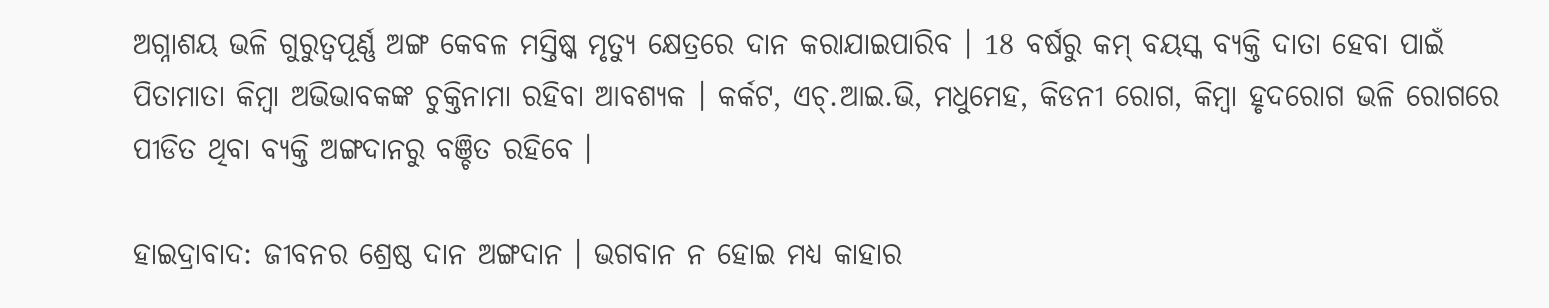ଅଗ୍ନାଶୟ ଭଳି ଗୁରୁତ୍ୱପୂର୍ଣ୍ଣ ଅଙ୍ଗ କେବଳ ମସ୍ତିଷ୍କ ମୃତ୍ୟୁ କ୍ଷେତ୍ରରେ ଦାନ କରାଯାଇପାରିବ । 18 ବର୍ଷରୁ କମ୍ ବୟସ୍କ ବ୍ୟକ୍ତି ଦାତା ହେବା ପାଇଁ ପିତାମାତା କିମ୍ବା ଅଭିଭାବକଙ୍କ ଚୁକ୍ତିନାମା ରହିବା ଆବଶ୍ୟକ । କର୍କଟ, ଏଚ୍.ଆଇ.ଭି, ମଧୁମେହ, କିଡନୀ ରୋଗ, କିମ୍ବା ହୃଦରୋଗ ଭଳି ରୋଗରେ ପୀଡିତ ଥିବା ବ୍ୟକ୍ତି ଅଙ୍ଗଦାନରୁ ବଞ୍ଚିତ ରହିବେ ।

ହାଇଦ୍ରାବାଦ: ଜୀବନର ଶ୍ରେଷ୍ଠ ଦାନ ଅଙ୍ଗଦାନ । ଭଗବାନ ନ ହୋଇ ମଧ୍ୟ କାହାର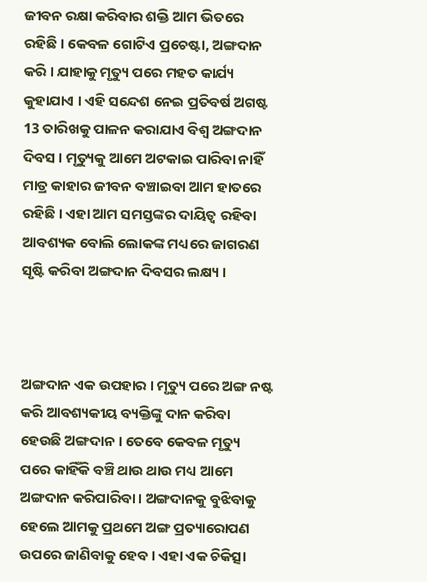ଜୀବନ ରକ୍ଷା କରିବାର ଶକ୍ତି ଆମ ଭିତରେ ରହିଛି । କେବଳ ଗୋଟିଏ ପ୍ରଚେଷ୍ଟା, ଅଙ୍ଗଦାନ କରି । ଯାହାକୁ ମୃତ୍ୟୁ ପରେ ମହତ କାର୍ଯ୍ୟ କୁହାଯାଏ । ଏହି ସନ୍ଦେଶ ନେଇ ପ୍ରତିବର୍ଷ ଅଗଷ୍ଟ 13 ତାରିଖକୁ ପାଳନ କରାଯାଏ ବିଶ୍ବ ଅଙ୍ଗଦାନ ଦିବସ । ମୃତ୍ୟୁକୁ ଆମେ ଅଟକାଇ ପାରିବା ନାହିଁ ମାତ୍ର କାହାର ଜୀବନ ବଞ୍ଚାଇବା ଆମ ହାତରେ ରହିଛି । ଏହା ଆମ ସମସ୍ତଙ୍କର ଦାୟିତ୍ବ ରହିବା
ଆବଶ୍ୟକ ବୋଲି ଲୋକଙ୍କ ମଧ୍ୟରେ ଜାଗରଣ ସୃଷ୍ଟି କରିବା ଅଙ୍ଗଦାନ ଦିବସର ଲକ୍ଷ୍ୟ ।



ଅଙ୍ଗଦାନ ଏକ ଉପହାର । ମୃତ୍ୟୁ ପରେ ଅଙ୍ଗ ନଷ୍ଟ କରି ଆବଶ୍ୟକୀୟ ବ୍ୟକ୍ତିଙ୍କୁ ଦାନ କରିବା ହେଉଛି ଅଙ୍ଗଦାନ । ତେବେ କେବଳ ମୃତ୍ୟୁ ପରେ କାହିଁକି ବଞ୍ଚି ଥାଉ ଥାଉ ମଧ୍ୟ ଆମେ ଅଙ୍ଗଦାନ କରିପାରିବା । ଅଙ୍ଗଦାନକୁ ବୁଝିବାକୁ ହେଲେ ଆମକୁ ପ୍ରଥମେ ଅଙ୍ଗ ପ୍ରତ୍ୟାରୋପଣ ଉପରେ ଜାଣିବାକୁ ହେବ । ଏହା ଏକ ଚିକିତ୍ସା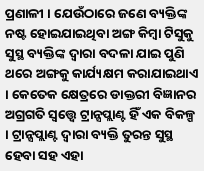ପ୍ରଣାଳୀ । ଯେଉଁଠାରେ ଜଣେ ବ୍ୟକ୍ତିଙ୍କ ନଷ୍ଟ ହୋଇଯାଇଥିବା ଅଙ୍ଗ କିମ୍ବା ଟିସୁକୁ ସୁସ୍ଥ ବ୍ୟକ୍ତିଙ୍କ ଦ୍ବାରା ବଦଳା ଯାଇ ପୁଣି ଥରେ ଅଙ୍ଗକୁ କାର୍ଯ୍ୟକ୍ଷମ କରାଯାଇଥାଏ । କେତେକ କ୍ଷେତ୍ରରେ ଡାକ୍ତରୀ ବିଜ୍ଞାନର ଅଗ୍ରଗତି ସ୍ବତ୍ତ୍ବେ ଟ୍ରାନ୍ସପ୍ଲାଣ୍ଟ ହିଁ ଏକ ବିକଳ୍ପ । ଟ୍ରାନ୍ସପ୍ଲାଣ୍ଟ ଦ୍ବାରା ବ୍ୟକ୍ତି ତୁରନ୍ତ ସୁସ୍ଥ ହେବା ସହ ଏହା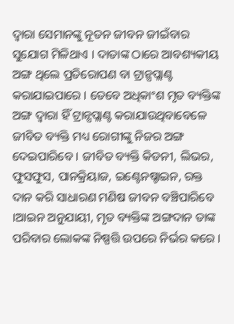ଦ୍ବାରା ସେମାନଙ୍କୁ ନୂତନ ଜୀବନ ଜୀଇଁବାର ସୁଯୋଗ ମିଳିଥାଏ । ଦାତାଙ୍କ ଠାରେ ଆବଶ୍ୟକୀୟ ଅଙ୍ଗ ଥିଲେ ପ୍ରତିରୋପଣ ବା ଟ୍ରାନ୍ସପ୍ଲାଣ୍ଟ କରାଯାଇପାରେ । ତେବେ ଅଧିକାଂଶ ମୃତ ବ୍ୟକ୍ତିଙ୍କ ଅଙ୍ଗ ଦ୍ବାରା ହିଁ ଟ୍ରାନ୍ସପ୍ଲାଣ୍ଟ କରାଯାଉଥିବାବେଳେ ଜୀବିତ ବ୍ୟକ୍ତି ମଧ୍ୟ ରୋଗୀଙ୍କୁ ନିଜର ଅଙ୍ଗ ଦେଇପାରିବେ । ଜୀବିତ ବ୍ୟକ୍ତି କିଡନୀ, ଲିଭର, ଫୁସଫୁସ, ପାନକ୍ରିୟାଜ, ଇଣ୍ଟେନଷ୍ଚାଇନ, ରକ୍ତ ଦାନ କରି ସାଧାରଣ ମଣିଷ ଜୀବନ ବଞ୍ଚିପାରିବେ ।ଆଇନ ଅନୁଯାୟୀ, ମୃତ ବ୍ୟକ୍ତିଙ୍କ ଅଙ୍ଗଦାନ ତାଙ୍କ ପରିବାର ଲୋକଙ୍କ ନିଷ୍ପତ୍ତି ଉପରେ ନିର୍ଭର କରେ ।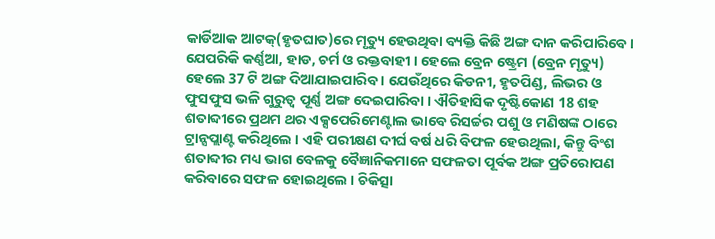କାର୍ଡିଆକ ଆଟକ୍‌(ହୃତଘାତ)ରେ ମୃତ୍ୟୁ ହେଉଥିବା ବ୍ୟକ୍ତି କିଛି ଅଙ୍ଗ ଦାନ କରିପାରିବେ । ଯେପରିକି କର୍ଣ୍ଣଆ, ହାଡ, ଚର୍ମ ଓ ରକ୍ତବାହୀ । ହେଲେ ବ୍ରେନ ଷ୍ଟ୍ରେମ (ବ୍ରେନ ମୃତ୍ୟୁ) ହେଲେ 37 ଟି ଅଙ୍ଗ ଦିଆଯାଇପାରିବ । ଯେଉଁଥିରେ କିଡନୀ, ହୃତପିଣ୍ଡ, ଲିଭର ଓ ଫୁସଫୁସ ଭଳି ଗୁରୁତ୍ବ ପୂର୍ଣ୍ଣ ଅଙ୍ଗ ଦେଇପାରିବା । ଐତିହାସିକ ଦୃଷ୍ଟିକୋଣ 18 ଶହ ଶତାବ୍ଦୀରେ ପ୍ରଥମ ଥର ଏକ୍ସପେରିମେଣ୍ଟାଲ ଭାବେ ରିସର୍ଚ୍ଚର ପଶୁ ଓ ମଣିଷଙ୍କ ଠାରେ ଟ୍ରାନ୍ସପ୍ଲାଣ୍ଟ କରିଥିଲେ । ଏହି ପରୀକ୍ଷଣ ଦୀର୍ଘ ବର୍ଷ ଧରି ବିଫଳ ହେଉଥିଲା, କିନ୍ତୁ ବିଂଶ ଶତାବ୍ଦୀର ମଧ୍ୟ ଭାଗ ବେଳକୁ ବୈଜ୍ଞାନିକମାନେ ସଫଳତା ପୂର୍ବକ ଅଙ୍ଗ ପ୍ରତିରୋପଣ କରିବାରେ ସଫଳ ହୋଇଥିଲେ । ଚିକିତ୍ସା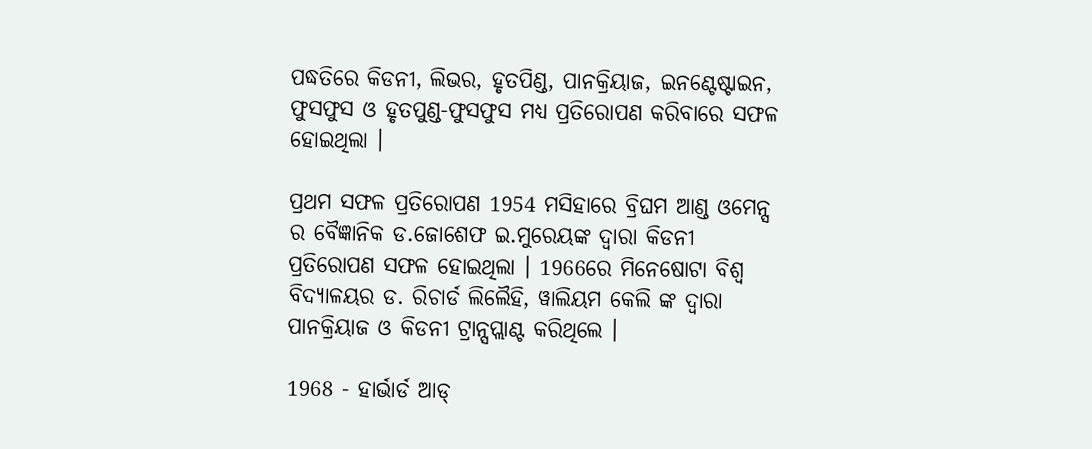ପଦ୍ଧତିରେ କିଡନୀ, ଲିଭର, ହୃତପିଣ୍ଡ, ପାନକ୍ରିୟାଜ, ଇନଣ୍ଟେଷ୍ଟାଇନ, ଫୁସଫୁସ ଓ ହୃତପୁଣ୍ଡ-ଫୁସଫୁସ ମଧ୍ୟ ପ୍ରତିରୋପଣ କରିବାରେ ସଫଳ ହୋଇଥିଲା ।

ପ୍ରଥମ ସଫଳ ପ୍ରତିରୋପଣ 1954 ମସିହାରେ ବ୍ରିଘମ ଆଣ୍ଡ ଓମେନ୍ସ ର ବୈଜ୍ଞାନିକ ଡ.ଜୋଶେଫ ଇ.ମୁରେୟଙ୍କ ଦ୍ବାରା କିଡନୀ ପ୍ରତିରୋପଣ ସଫଳ ହୋଇଥିଲା । 1966ରେ ମିନେଷୋଟା ବିଶ୍ବ ବିଦ୍ୟାଳୟର ଡ. ରିଚାର୍ଡ ଲିଲୈହି, ୱାଲିୟମ କେଲି ଙ୍କ ଦ୍ବାରା ପାନକ୍ରିୟାଜ ଓ କିଡନୀ ଟ୍ରାନ୍ସପ୍ଲାଣ୍ଟ କରିଥିଲେ ।

1968 - ହାର୍ଭାର୍ଡ ଆଡ୍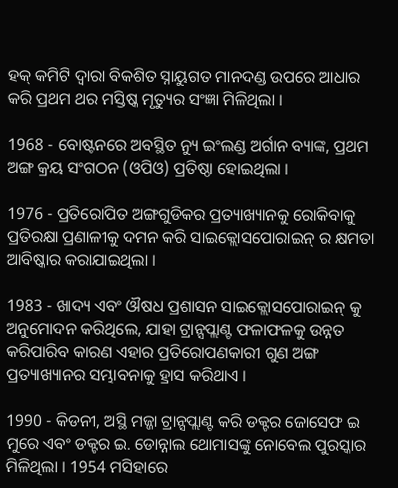ହକ୍ କମିଟି ଦ୍ୱାରା ବିକଶିତ ସ୍ନାୟୁଗତ ମାନଦଣ୍ଡ ଉପରେ ଆଧାର କରି ପ୍ରଥମ ଥର ମସ୍ତିଷ୍କ ମୃତ୍ୟୁର ସଂଜ୍ଞା ମିଳିଥିଲା ।

1968 - ବୋଷ୍ଟନରେ ଅବସ୍ଥିତ ନ୍ୟୁ ଇଂଲଣ୍ଡ ଅର୍ଗାନ ବ୍ୟାଙ୍କ, ପ୍ରଥମ ଅଙ୍ଗ କ୍ରୟ ସଂଗଠନ (ଓପିଓ) ପ୍ରତିଷ୍ଠା ହୋଇଥିଲା ।

1976 - ପ୍ରତିରୋପିତ ଅଙ୍ଗଗୁଡିକର ପ୍ରତ୍ୟାଖ୍ୟାନକୁ ରୋକିବାକୁ ପ୍ରତିରକ୍ଷା ପ୍ରଣାଳୀକୁ ଦମନ କରି ସାଇକ୍ଲୋସପୋରାଇନ୍ ର କ୍ଷମତା ଆବିଷ୍କାର କରାଯାଇଥିଲା ।

1983 - ଖାଦ୍ୟ ଏବଂ ଔଷଧ ପ୍ରଶାସନ ସାଇକ୍ଲୋସପୋରାଇନ୍ କୁ ଅନୁମୋଦନ କରିଥିଲେ, ଯାହା ଟ୍ରାନ୍ସପ୍ଲାଣ୍ଟ ଫଳାଫଳକୁ ଉନ୍ନତ କରିପାରିବ କାରଣ ଏହାର ପ୍ରତିରୋପଣକାରୀ ଗୁଣ ଅଙ୍ଗ ପ୍ରତ୍ୟାଖ୍ୟାନର ସମ୍ଭାବନାକୁ ହ୍ରାସ କରିଥାଏ ।

1990 - କିଡନୀ, ଅସ୍ଥି ମଜ୍ଜା ଟ୍ରାନ୍ସପ୍ଲାଣ୍ଟ କରି ଡକ୍ଟର ଜୋସେଫ ଇ ମୁରେ ଏବଂ ଡକ୍ଟର ଇ. ଡୋନ୍ନାଲ ଥୋମାସଙ୍କୁ ନୋବେଲ ପୁରସ୍କାର ମିଳିଥିଲା । 1954 ମସିହାରେ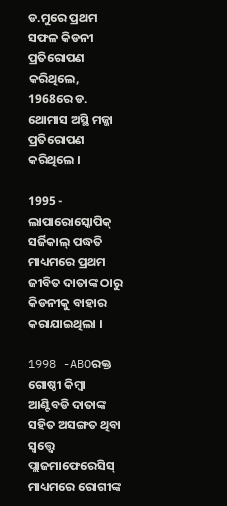ଡ.ମୁରେ ପ୍ରଥମ ସଫଳ କିଡନୀ ପ୍ରତିରୋପଣ କରିଥିଲେ, 1968ରେ ଡ. ଥୋମାସ ଅସ୍ଥି ମଜ୍ଜା ପ୍ରତିରୋପଣ କରିଥିଲେ ।

1995 - ଲାପାରୋସ୍କୋପିକ୍ ସର୍ଜିକାଲ୍ ପଦ୍ଧତି ମାଧ୍ୟମରେ ପ୍ରଥମ ଜୀବିତ ଦାତାଙ୍କ ଠାରୁ କିଡନୀକୁ ବାହାର କରାଯାଇଥିଲା ।

1998 -ABOରକ୍ତ ଗୋଷ୍ଠୀ କିମ୍ବା ଆଣ୍ଟିବଡି ଦାତାଙ୍କ ସହିତ ଅସଙ୍ଗତ ଥିବା ସ୍ବତ୍ତ୍ବେ ପ୍ଲାଜମାଫେରେସିସ୍ ମାଧ୍ୟମରେ ରୋଗୀଙ୍କ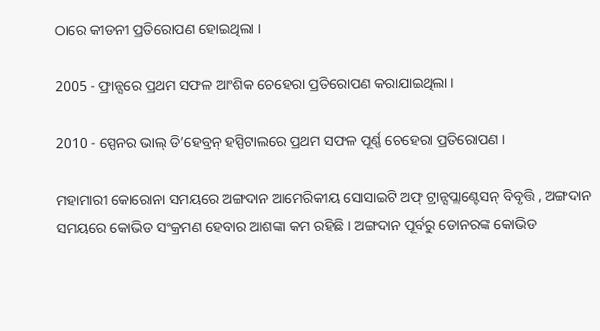ଠାରେ କୀଡନୀ ପ୍ରତିରୋପଣ ହୋଇଥିଲା ।

2005 - ଫ୍ରାନ୍ସରେ ପ୍ରଥମ ସଫଳ ଆଂଶିକ ଚେହେରା ପ୍ରତିରୋପଣ କରାଯାଇଥିଲା ।

2010 - ସ୍ପେନର ଭାଲ୍ ଡି’ହେବ୍ରନ୍ ହସ୍ପିଟାଲରେ ପ୍ରଥମ ସଫଳ ପୂର୍ଣ୍ଣ ଚେହେରା ପ୍ରତିରୋପଣ ।

ମହାମାରୀ କୋରୋନା ସମୟରେ ଅଙ୍ଗଦାନ ଆମେରିକୀୟ ସୋସାଇଟି ଅଫ୍ ଟ୍ରାନ୍ସପ୍ଲାଣ୍ଟେସନ୍ ବିବୃତ୍ତି , ଅଙ୍ଗଦାନ ସମୟରେ କୋଭିଡ ସଂକ୍ରମଣ ହେବାର ଆଶଙ୍କା କମ ରହିଛି । ଅଙ୍ଗଦାନ ପୂର୍ବରୁ ଡୋନରଙ୍କ କୋଭିଡ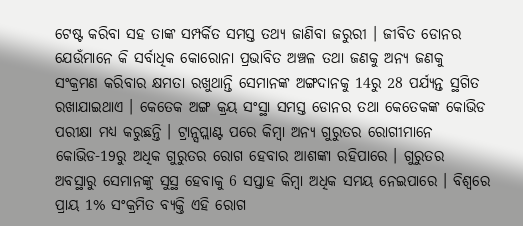ଟେଷ୍ଟ କରିବା ସହ ତାଙ୍କ ସମ୍ପର୍କିତ ସମସ୍ତ ତଥ୍ୟ ଜାଣିବା ଜରୁରୀ । ଜୀବିତ ଡୋନର ଯେଉଁମାନେ କି ସର୍ବାଧିକ କୋରୋନା ପ୍ରଭାବିତ ଅଞ୍ଚଳ ତଥା ଜଣକୁ ଅନ୍ୟ ଜଣକୁ ସଂକ୍ରମଣ କରିବାର କ୍ଷମତା ରଖୁଥାନ୍ତି ସେମାନଙ୍କ ଅଙ୍ଗଦାନକୁ 14ରୁ 28 ପର୍ଯ୍ୟନ୍ତ ସ୍ଥଗିତ ରଖାଯାଇଥାଏ । କେତେକ ଅଙ୍ଗ କ୍ରୟ ସଂସ୍ଥା ସମସ୍ତ ଡୋନର ତଥା କେତେକଙ୍କ କୋଭିଡ ପରୀକ୍ଷା ମଧ୍ୟ କରୁଛନ୍ତି । ଟ୍ରାନ୍ସପ୍ଲାଣ୍ଟ ପରେ କିମ୍ବା ଅନ୍ୟ ଗୁରୁତର ରୋଗୀମାନେ କୋଭିଡ-19ରୁ ଅଧିକ ଗୁରୁତର ରୋଗ ହେବାର ଆଶଙ୍କା ରହିପାରେ । ଗୁରୁତର ଅବସ୍ଥାରୁ ସେମାନଙ୍କୁ ସୁସ୍ଥ ହେବାକୁ 6 ସପ୍ତାହ କିମ୍ବା ଅଧିକ ସମୟ ନେଇପାରେ । ବିଶ୍ୱରେ ପ୍ରାୟ 1% ସଂକ୍ରମିତ ବ୍ୟକ୍ତି ଏହି ରୋଗ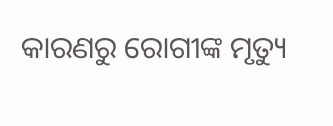କାରଣରୁ ରୋଗୀଙ୍କ ମୃତ୍ୟୁ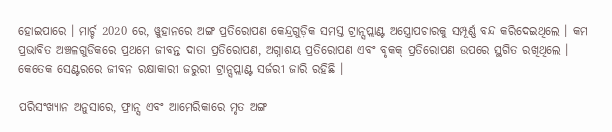ହୋଇପାରେ । ମାର୍ଚ୍ଚ 2020 ରେ, ୱୁହାନରେ ଅଙ୍ଗ ପ୍ରତିରୋପଣ କେନ୍ଦ୍ରଗୁଡ଼ିକ ସମସ୍ତ ଟ୍ରାନ୍ସପ୍ଲାଣ୍ଟ ଅସ୍ତ୍ରୋପଚାରକୁ ସମ୍ପୂର୍ଣ୍ଣ ବନ୍ଦ କରିଦେଇଥିଲେ । କମ ପ୍ରଭାବିତ ଅଞ୍ଚଳଗୁଡିକରେ ପ୍ରଥମେ ଜୀବନ୍ତ ଦାତା ପ୍ରତିରୋପଣ, ଅଗ୍ନାଶୟ ପ୍ରତିରୋପଣ ଏବଂ ବୃକକ୍ ପ୍ରତିରୋପଣ ଉପରେ ସ୍ଥଗିତ ରଖିଥିଲେ । କେତେକ ସେଣ୍ଟରରେ ଜୀବନ ରକ୍ଷାକାରୀ ଜରୁରୀ ଟ୍ରାନ୍ସପ୍ଲାଣ୍ଟ ସର୍ଜରୀ ଜାରି ରହିଛି ।

ପରିସଂଖ୍ୟାନ ଅନୁସାରେ, ଫ୍ରାନ୍ସ ଏବଂ ଆମେରିକାରେ ମୃତ ଅଙ୍ଗ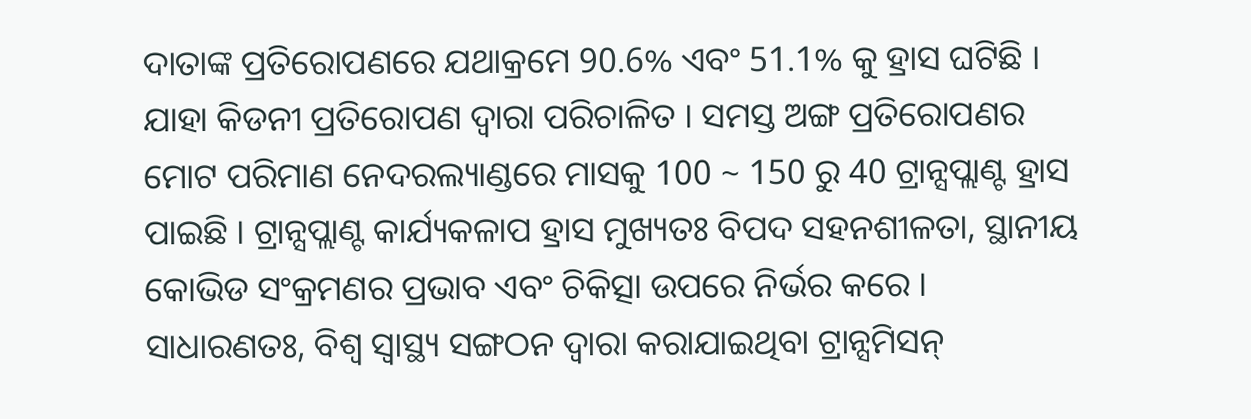ଦାତାଙ୍କ ପ୍ରତିରୋପଣରେ ଯଥାକ୍ରମେ 90.6% ଏବଂ 51.1% କୁ ହ୍ରାସ ଘଟିଛି । ଯାହା କିଡନୀ ପ୍ରତିରୋପଣ ଦ୍ୱାରା ପରିଚାଳିତ । ସମସ୍ତ ଅଙ୍ଗ ପ୍ରତିରୋପଣର ମୋଟ ପରିମାଣ ନେଦରଲ୍ୟାଣ୍ଡରେ ମାସକୁ 100 ~ 150 ରୁ 40 ଟ୍ରାନ୍ସପ୍ଲାଣ୍ଟ ହ୍ରାସ ପାଇଛି । ଟ୍ରାନ୍ସପ୍ଲାଣ୍ଟ କାର୍ଯ୍ୟକଳାପ ହ୍ରାସ ମୁଖ୍ୟତଃ ବିପଦ ସହନଶୀଳତା, ସ୍ଥାନୀୟ କୋଭିଡ ସଂକ୍ରମଣର ପ୍ରଭାବ ଏବଂ ଚିକିତ୍ସା ଉପରେ ନିର୍ଭର କରେ । ସାଧାରଣତଃ, ବିଶ୍ବ ସ୍ବାସ୍ଥ୍ୟ ସଙ୍ଗଠନ ଦ୍ବାରା କରାଯାଇଥିବା ଟ୍ରାନ୍ସମିସନ୍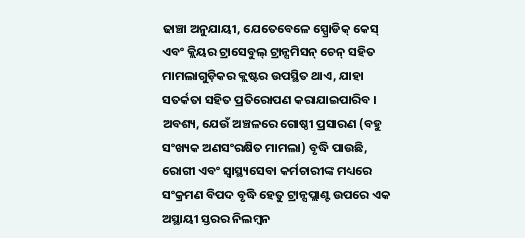ଢାଞ୍ଚା ଅନୁଯାୟୀ, ଯେତେବେଳେ ସ୍ପ୍ରୋଡିକ୍ କେସ୍ ଏବଂ କ୍ଲିୟର ଟ୍ରାସେବୁଲ୍ ଟ୍ରାନ୍ସମିସନ୍ ଚେନ୍ ସହିତ ମାମଲାଗୁଡ଼ିକର କ୍ଲଷ୍ଟର ଉପସ୍ଥିତ ଥାଏ, ଯାହା ସତର୍କତା ସହିତ ପ୍ରତିରୋପଣ କରାଯାଇପାରିବ । ଅବଶ୍ୟ, ଯେଉଁ ଅଞ୍ଚଳରେ ଗୋଷ୍ଠୀ ପ୍ରସାରଣ (ବହୁ ସଂଖ୍ୟକ ଅଣସଂରକ୍ଷିତ ମାମଲା) ବୃଦ୍ଧି ପାଉଛି, ରୋଗୀ ଏବଂ ସ୍ୱାସ୍ଥ୍ୟସେବା କର୍ମଚାରୀଙ୍କ ମଧ୍ୟରେ ସଂକ୍ରମଣ ବିପଦ ବୃଦ୍ଧି ହେତୁ ଟ୍ରାନ୍ସପ୍ଲାଣ୍ଟ ଉପରେ ଏକ ଅସ୍ଥାୟୀ ସ୍ତରର ନିଲମ୍ବନ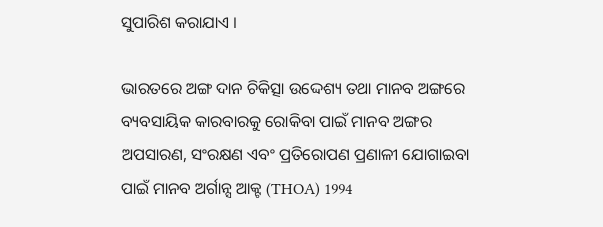ସୁପାରିଶ କରାଯାଏ ।

ଭାରତରେ ଅଙ୍ଗ ଦାନ ଚିକିତ୍ସା ଉଦ୍ଦେଶ୍ୟ ତଥା ମାନବ ଅଙ୍ଗରେ ବ୍ୟବସାୟିକ କାରବାରକୁ ରୋକିବା ପାଇଁ ମାନବ ଅଙ୍ଗର ଅପସାରଣ, ସଂରକ୍ଷଣ ଏବଂ ପ୍ରତିରୋପଣ ପ୍ରଣାଳୀ ଯୋଗାଇବା ପାଇଁ ମାନବ ଅର୍ଗାନ୍ସ ଆକ୍ଟ (THOA) 1994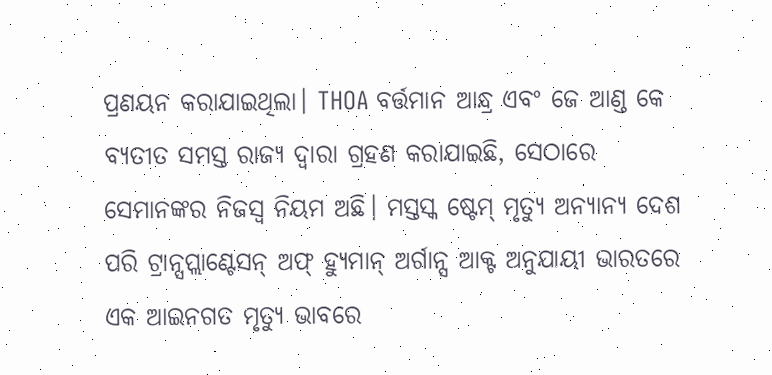ପ୍ରଣୟନ କରାଯାଇଥିଲା। THOA ବର୍ତ୍ତମାନ ଆନ୍ଧ୍ର ଏବଂ ଜେ ଆଣ୍ଡ କେ ବ୍ୟତୀତ ସମସ୍ତ ରାଜ୍ୟ ଦ୍ବାରା ଗ୍ରହଣ କରାଯାଇଛି, ସେଠାରେ ସେମାନଙ୍କର ନିଜସ୍ବ ନିୟମ ଅଛି। ମସ୍ତସ୍କ ଷ୍ଟେମ୍ ମୃତ୍ୟୁ ଅନ୍ୟାନ୍ୟ ଦେଶ ପରି ଟ୍ରାନ୍ସପ୍ଲାଣ୍ଟେସନ୍ ଅଫ୍ ହ୍ୟୁମାନ୍ ଅର୍ଗାନ୍ସ ଆକ୍ଟ ଅନୁଯାୟୀ ଭାରତରେ ଏକ ଆଇନଗତ ମୃତ୍ୟୁ ଭାବରେ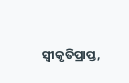ସ୍ୱୀକୃତିପ୍ରାପ୍ତ,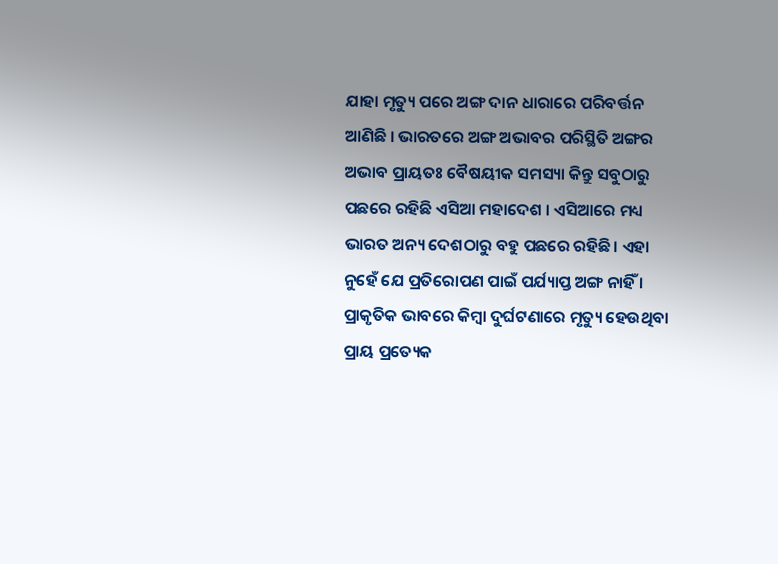ଯାହା ମୃତ୍ୟୁ ପରେ ଅଙ୍ଗ ଦାନ ଧାରାରେ ପରିବର୍ତ୍ତନ ଆଣିଛି । ଭାରତରେ ଅଙ୍ଗ ଅଭାବର ପରିସ୍ଥିତି ଅଙ୍ଗର ଅଭାବ ପ୍ରାୟତଃ ବୈଷୟୀକ ସମସ୍ୟା କିନ୍ତୁ ସବୁଠାରୁ ପଛରେ ରହିଛି ଏସିଆ ମହାଦେଶ । ଏସିଆରେ ମଧ୍ୟ ଭାରତ ଅନ୍ୟ ଦେଶଠାରୁ ବହୁ ପଛରେ ରହିଛି। ଏହା ନୁହେଁ ଯେ ପ୍ରତିରୋପଣ ପାଇଁ ପର୍ଯ୍ୟାପ୍ତ ଅଙ୍ଗ ନାହିଁ । ପ୍ରାକୃତିକ ଭାବରେ କିମ୍ବା ଦୁର୍ଘଟଣାରେ ମୃତ୍ୟୁ ହେଉଥିବା ପ୍ରାୟ ପ୍ରତ୍ୟେକ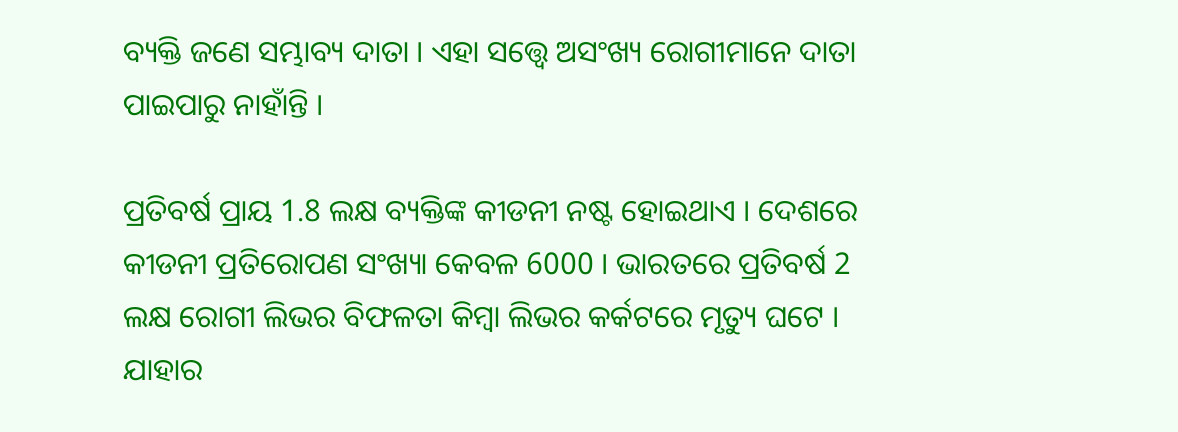ବ୍ୟକ୍ତି ଜଣେ ସମ୍ଭାବ୍ୟ ଦାତା । ଏହା ସତ୍ତ୍ୱେ ଅସଂଖ୍ୟ ରୋଗୀମାନେ ଦାତା ପାଇପାରୁ ନାହାଁନ୍ତି ।

ପ୍ରତିବର୍ଷ ପ୍ରାୟ 1.8 ଲକ୍ଷ ବ୍ୟକ୍ତିଙ୍କ କୀଡନୀ ନଷ୍ଟ ହୋଇଥାଏ । ଦେଶରେ କୀଡନୀ ପ୍ରତିରୋପଣ ସଂଖ୍ୟା କେବଳ 6000 । ଭାରତରେ ପ୍ରତିବର୍ଷ 2 ଲକ୍ଷ ରୋଗୀ ଲିଭର ବିଫଳତା କିମ୍ବା ଲିଭର କର୍କଟରେ ମୃତ୍ୟୁ ଘଟେ । ଯାହାର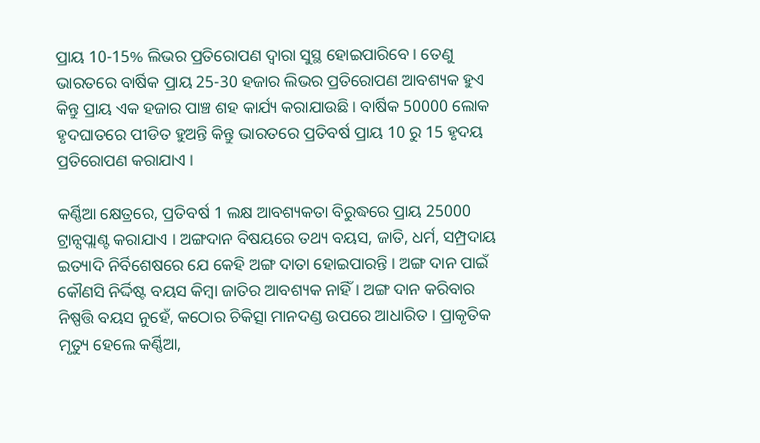ପ୍ରାୟ 10-15% ଲିଭର ପ୍ରତିରୋପଣ ଦ୍ୱାରା ସୁସ୍ଥ ହୋଇପାରିବେ । ତେଣୁ ଭାରତରେ ବାର୍ଷିକ ପ୍ରାୟ 25-30 ହଜାର ଲିଭର ପ୍ରତିରୋପଣ ଆବଶ୍ୟକ ହୁଏ କିନ୍ତୁ ପ୍ରାୟ ଏକ ହଜାର ପାଞ୍ଚ ଶହ କାର୍ଯ୍ୟ କରାଯାଉଛି । ବାର୍ଷିକ 50000 ଲୋକ ହୃଦଘାତରେ ପୀଡିତ ହୁଅନ୍ତି କିନ୍ତୁ ଭାରତରେ ପ୍ରତିବର୍ଷ ପ୍ରାୟ 10 ରୁ 15 ହୃଦୟ ପ୍ରତିରୋପଣ କରାଯାଏ ।

କର୍ଣ୍ଣିଆ କ୍ଷେତ୍ରରେ, ପ୍ରତିବର୍ଷ 1 ଲକ୍ଷ ଆବଶ୍ୟକତା ବିରୁଦ୍ଧରେ ପ୍ରାୟ 25000 ଟ୍ରାନ୍ସପ୍ଲାଣ୍ଟ କରାଯାଏ । ଅଙ୍ଗଦାନ ବିଷୟରେ ତଥ୍ୟ ବୟସ, ଜାତି, ଧର୍ମ, ସମ୍ପ୍ରଦାୟ ଇତ୍ୟାଦି ନିର୍ବିଶେଷରେ ଯେ କେହି ଅଙ୍ଗ ଦାତା ହୋଇପାରନ୍ତି । ଅଙ୍ଗ ଦାନ ପାଇଁ କୌଣସି ନିର୍ଦ୍ଦିଷ୍ଟ ବୟସ କିମ୍ବା ଜାତିର ଆବଶ୍ୟକ ନାହିଁ । ଅଙ୍ଗ ଦାନ କରିବାର ନିଷ୍ପତ୍ତି ବୟସ ନୁହେଁ, କଠୋର ଚିକିତ୍ସା ମାନଦଣ୍ଡ ଉପରେ ଆଧାରିତ । ପ୍ରାକୃତିକ ମୃତ୍ୟୁ ହେଲେ କର୍ଣ୍ଣିଆ,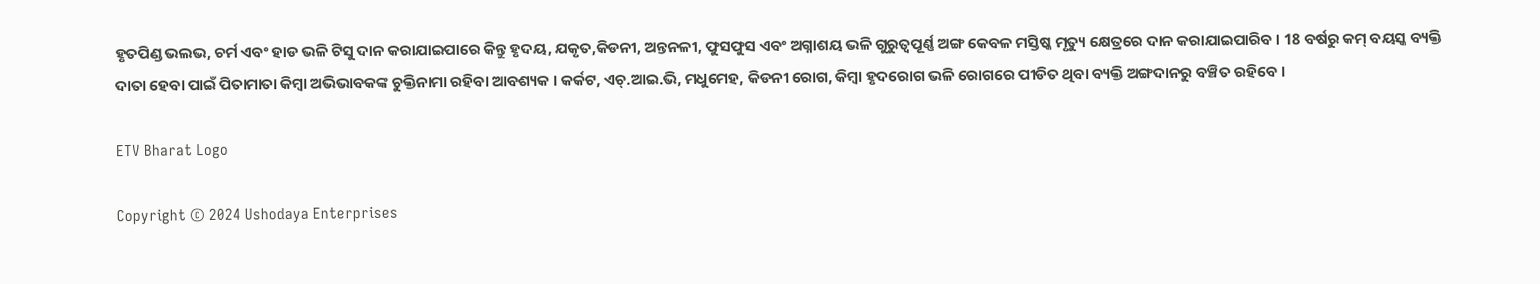ହୃତପିଣ୍ଡ ଭଲଭ, ଚର୍ମ ଏବଂ ହାଡ ଭଳି ଟିସୁ ଦାନ କରାଯାଇପାରେ କିନ୍ତୁ ହୃଦୟ, ଯକୃତ,କିଡନୀ, ଅନ୍ତନଳୀ, ଫୁସଫୁସ ଏବଂ ଅଗ୍ନାଶୟ ଭଳି ଗୁରୁତ୍ୱପୂର୍ଣ୍ଣ ଅଙ୍ଗ କେବଳ ମସ୍ତିଷ୍କ ମୃତ୍ୟୁ କ୍ଷେତ୍ରରେ ଦାନ କରାଯାଇପାରିବ । 18 ବର୍ଷରୁ କମ୍ ବୟସ୍କ ବ୍ୟକ୍ତି ଦାତା ହେବା ପାଇଁ ପିତାମାତା କିମ୍ବା ଅଭିଭାବକଙ୍କ ଚୁକ୍ତିନାମା ରହିବା ଆବଶ୍ୟକ । କର୍କଟ, ଏଚ୍.ଆଇ.ଭି, ମଧୁମେହ, କିଡନୀ ରୋଗ, କିମ୍ବା ହୃଦରୋଗ ଭଳି ରୋଗରେ ପୀଡିତ ଥିବା ବ୍ୟକ୍ତି ଅଙ୍ଗଦାନରୁ ବଞ୍ଚିତ ରହିବେ ।

ETV Bharat Logo

Copyright © 2024 Ushodaya Enterprises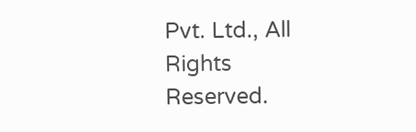Pvt. Ltd., All Rights Reserved.